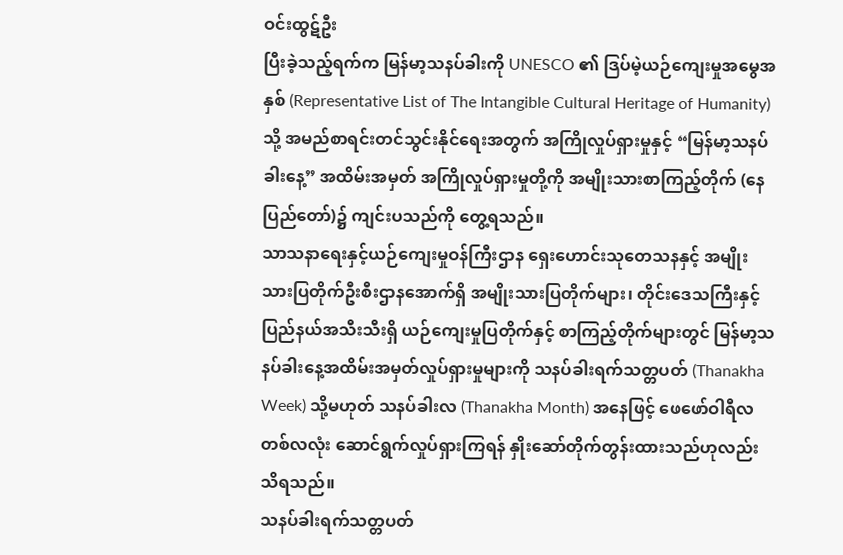ဝင်းထွဋ်ဦး
ပြီးခဲ့သည့်ရက်က မြန်မာ့သနပ်ခါးကို UNESCO ၏ ဒြပ်မဲ့ယဉ်ကျေးမှုအမွေအနှစ် (Representative List of The Intangible Cultural Heritage of Humanity) သို့ အမည်စာရင်းတင်သွင်းနိုင်ရေးအတွက် အကြိုလှုပ်ရှားမှုနှင့် “မြန်မာ့သနပ်ခါးနေ့” အထိမ်းအမှတ် အကြိုလှုပ်ရှားမှုတို့ကို အမျိုးသားစာကြည့်တိုက် (နေပြည်တော်)၌ ကျင်းပသည်ကို တွေ့ရသည်။
သာသနာရေးနှင့်ယဉ်ကျေးမှုဝန်ကြီးဌာန ရှေးဟောင်းသုတေသနနှင့် အမျိုးသားပြတိုက်ဦးစီးဌာနအောက်ရှိ အမျိုးသားပြတိုက်များ၊ တိုင်းဒေသကြီးနှင့် ပြည်နယ်အသီးသီးရှိ ယဉ်ကျေးမှုပြတိုက်နှင့် စာကြည့်တိုက်များတွင် မြန်မာ့သနပ်ခါးနေ့အထိမ်းအမှတ်လှုပ်ရှားမှုများကို သနပ်ခါးရက်သတ္တပတ် (Thanakha Week) သို့မဟုတ် သနပ်ခါးလ (Thanakha Month) အနေဖြင့် ဖေဖော်ဝါရီလတစ်လလုံး ဆောင်ရွက်လှုပ်ရှားကြရန် နှိုးဆော်တိုက်တွန်းထားသည်ဟုလည်း သိရသည်။
သနပ်ခါးရက်သတ္တပတ်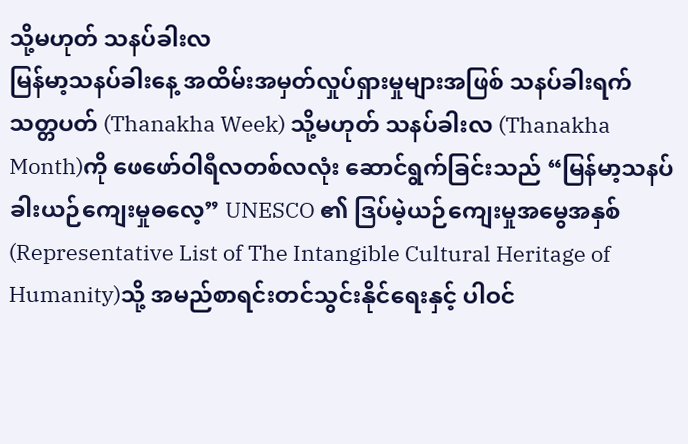သို့မဟုတ် သနပ်ခါးလ
မြန်မာ့သနပ်ခါးနေ့ အထိမ်းအမှတ်လှုပ်ရှားမှုများအဖြစ် သနပ်ခါးရက်သတ္တပတ် (Thanakha Week) သို့မဟုတ် သနပ်ခါးလ (Thanakha Month)ကို ဖေဖော်ဝါရီလတစ်လလုံး ဆောင်ရွက်ခြင်းသည် “မြန်မာ့သနပ်ခါးယဉ်ကျေးမှုဓလေ့” UNESCO ၏ ဒြပ်မဲ့ယဉ်ကျေးမှုအမွေအနှစ် (Representative List of The Intangible Cultural Heritage of Humanity)သို့ အမည်စာရင်းတင်သွင်းနိုင်ရေးနှင့် ပါဝင်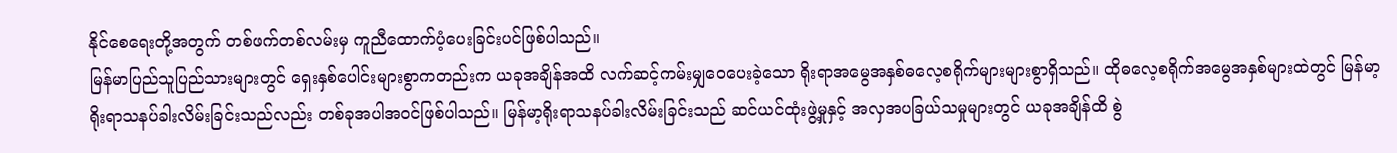နိုင်စေရေးတို့အတွက် တစ်ဖက်တစ်လမ်းမှ ကူညီထောက်ပံ့ပေးခြင်းပင်ဖြစ်ပါသည်။
မြန်မာပြည်သူပြည်သားများတွင် ရှေးနှစ်ပေါင်းများစွာကတည်းက ယခုအချိန်အထိ လက်ဆင့်ကမ်းမျှဝေပေးခဲ့သော ရိုးရာအမွေအနှစ်ဓလေ့စရိုက်များများစွာရှိသည်။ ထိုဓလေ့စရိုက်အမွေအနှစ်များထဲတွင် မြန်မာ့ရိုးရာသနပ်ခါးလိမ်းခြင်းသည်လည်း တစ်ခုအပါအဝင်ဖြစ်ပါသည်။ မြန်မာ့ရိုးရာသနပ်ခါးလိမ်းခြင်းသည် ဆင်ယင်ထုံးဖွဲ့မှုနှင့် အလှအပခြယ်သမှုများတွင် ယခုအချိန်ထိ စွဲ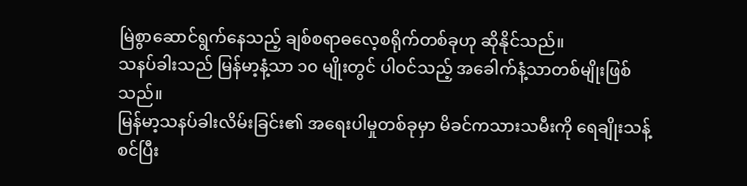မြဲစွာဆောင်ရွက်နေသည့် ချစ်စရာဓလေ့စရိုက်တစ်ခုဟု ဆိုနိုင်သည်။
သနပ်ခါးသည် မြန်မာ့နံ့သာ ၁၀ မျိုးတွင် ပါဝင်သည့် အခေါက်နံ့သာတစ်မျိုးဖြစ်သည်။
မြန်မာ့သနပ်ခါးလိမ်းခြင်း၏ အရေးပါမှုတစ်ခုမှာ မိခင်ကသားသမီးကို ရေချိုးသန့်စင်ပြီး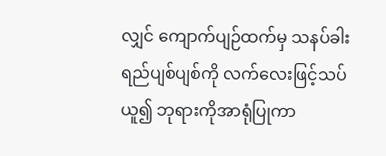လျှင် ကျောက်ပျဉ်ထက်မှ သနပ်ခါးရည်ပျစ်ပျစ်ကို လက်လေးဖြင့်သပ်ယူ၍ ဘုရားကိုအာရုံပြုကာ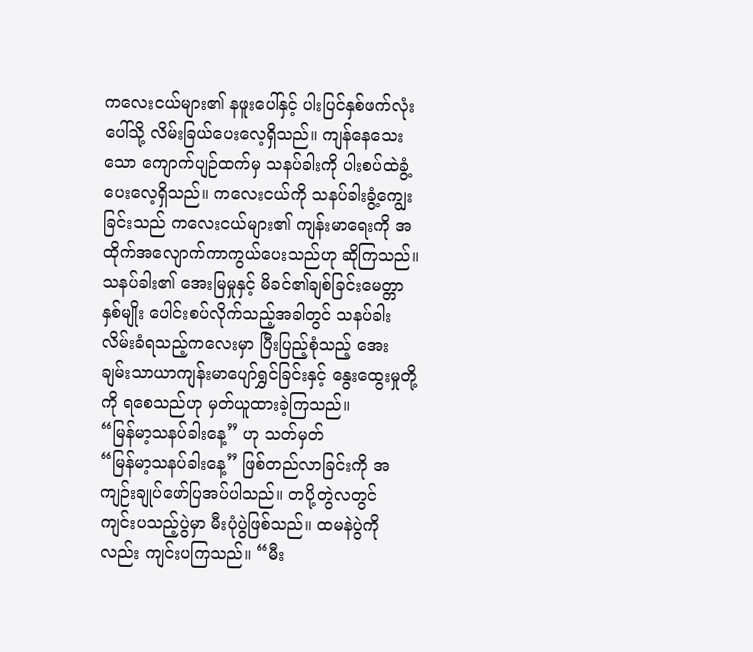ကလေးငယ်များ၏ နဖူးပေါ်နှင့် ပါးပြင်နှစ်ဖက်လုံးပေါ်သို့ လိမ်းခြယ်ပေးလေ့ရှိသည်။ ကျန်နေသေးသော ကျောက်ပျဉ်ထက်မှ သနပ်ခါးကို ပါးစပ်ထဲခွံ့ပေးလေ့ရှိသည်။ ကလေးငယ်ကို သနပ်ခါးခွံ့ကျွေးခြင်းသည် ကလေးငယ်များ၏ ကျန်းမာရေးကို အထိုက်အလျောက်ကာကွယ်ပေးသည်ဟု ဆိုကြသည်။ သနပ်ခါး၏ အေးမြမှုနှင့် မိခင်၏ချစ်ခြင်းမေတ္တာနှစ်မျိုး ပေါင်းစပ်လိုက်သည့်အခါတွင် သနပ်ခါးလိမ်းခံရသည့်ကလေးမှာ ပြီးပြည့်စုံသည့် အေးချမ်းသာယာကျန်းမာပျော်ရွှင်ခြင်းနှင့် နွေးထွေးမှုတို့ကို ရစေသည်ဟု မှတ်ယူထားခဲ့ကြသည်။
“မြန်မာ့သနပ်ခါးနေ့” ဟု သတ်မှတ်
“မြန်မာ့သနပ်ခါးနေ့” ဖြစ်တည်လာခြင်းကို အကျဉ်းချုပ်ဖော်ပြအပ်ပါသည်။ တပို့တွဲလတွင် ကျင်းပသည့်ပွဲမှာ မီးပုံပွဲဖြစ်သည်။ ထမနဲပွဲကိုလည်း ကျင်းပကြသည်။ “မီး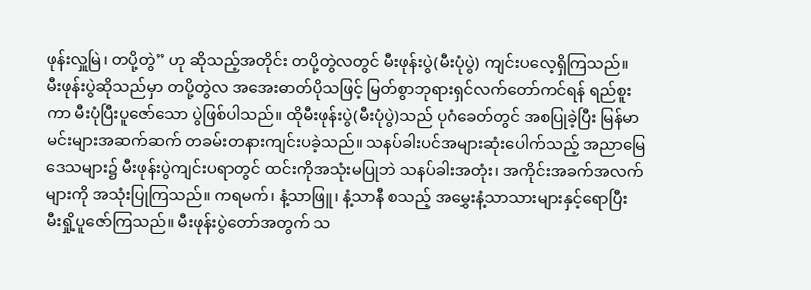ဖုန်းလှူမြဲ၊ တပို့တွဲ” ဟု ဆိုသည့်အတိုင်း တပို့တွဲလတွင် မီးဖုန်းပွဲ(မီးပုံပွဲ) ကျင်းပလေ့ရှိကြသည်။ မီးဖုန်းပွဲဆိုသည်မှာ တပို့တွဲလ အအေးဓာတ်ပိုသဖြင့် မြတ်စွာဘုရားရှင်လက်တော်ကင်ရန် ရည်စူးကာ မီးပုံပြီးပူဇော်သော ပွဲဖြစ်ပါသည်။ ထိုမီးဖုန်းပွဲ(မီးပုံပွဲ)သည် ပုဂံခေတ်တွင် အစပြုခဲ့ပြီး မြန်မာမင်းများအဆက်ဆက် တခမ်းတနားကျင်းပခဲ့သည်။ သနပ်ခါးပင်အများဆုံးပေါက်သည့် အညာမြေဒေသများ၌ မီးဖုန်းပွဲကျင်းပရာတွင် ထင်းကိုအသုံးမပြုဘဲ သနပ်ခါးအတုံး၊ အကိုင်းအခက်အလက်များကို အသုံးပြုကြသည်။ ကရမက်၊ နံ့သာဖြူ၊ နံ့သာနီ စသည့် အမွှေးနံ့သာသားများနှင့်ရောပြီး မီးရှို့ပူဇော်ကြသည်။ မီးဖုန်းပွဲတော်အတွက် သ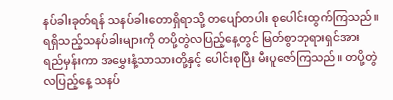နပ်ခါးခုတ်ရန် သနပ်ခါးတောရှိရာသို့ တပျော်တပါး စုပေါင်းထွက်ကြသည်။ ရရှိသည့်သနပ်ခါးများကို တပို့တွဲလပြည့်နေ့တွင် မြတ်စွာဘုရားရှင်အား ရည်မှန်းကာ အမွှေးနံ့သာသားတို့နှင့် ပေါင်းစုပြီး မီးပူဇော်ကြသည်။ တပို့တွဲလပြည့်နေ့ သနပ်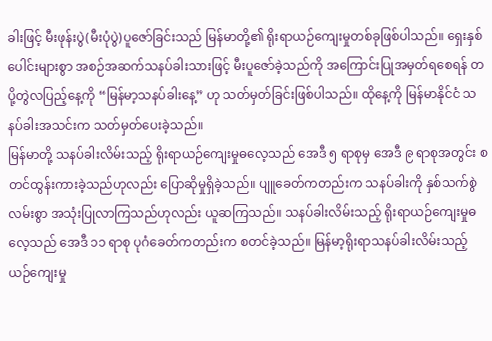ခါးဖြင့် မီးဖုန်းပွဲ(မီးပုံပွဲ)ပူဇော်ခြင်းသည် မြန်မာတို့၏ ရိုးရာယဉ်ကျေးမှုတစ်ခုဖြစ်ပါသည်။ ရှေးနှစ်ပေါင်းများစွာ အစဉ်အဆက်သနပ်ခါးသားဖြင့် မီးပူဇော်ခဲ့သည်ကို အကြောင်းပြုအမှတ်ရစေရန် တပို့တွဲလပြည့်နေ့ကို “မြန်မာ့သနပ်ခါးနေ့” ဟု သတ်မှတ်ခြင်းဖြစ်ပါသည်။ ထိုနေ့ကို မြန်မာနိုင်ငံ သနပ်ခါးအသင်းက သတ်မှတ်ပေးခဲ့သည်။
မြန်မာတို့ သနပ်ခါးလိမ်းသည့် ရိုးရာယဉ်ကျေးမှုဓလေ့သည် အေဒီ ၅ ရာစုမှ အေဒီ ၉ ရာစုအတွင်း စတင်ထွန်းကားခဲ့သည်ဟုလည်း ပြောဆိုမှုရှိခဲ့သည်။ ပျူခေတ်ကတည်းက သနပ်ခါးကို နှစ်သက်စွဲလမ်းစွာ အသုံးပြုလာကြသည်ဟုလည်း ယူဆကြသည်။ သနပ်ခါးလိမ်းသည့် ရိုးရာယဉ်ကျေးမှုဓလေ့သည် အေဒီ ၁၁ ရာစု ပုဂံခေတ်ကတည်းက စတင်ခဲ့သည်။ မြန်မာ့ရိုးရာသနပ်ခါးလိမ်းသည့် ယဉ်ကျေးမှု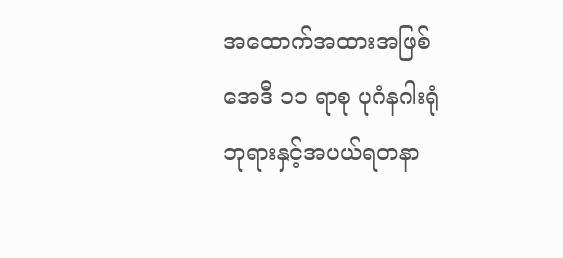အထောက်အထားအဖြစ် အေဒီ ၁၁ ရာစု ပုဂံနဂါးရုံ ဘုရားနှင့်အပယ်ရတနာ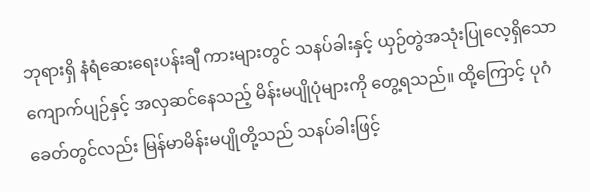ဘုရားရှိ နံရံဆေးရေးပန်းချီ ကားများတွင် သနပ်ခါးနှင့် ယှဉ်တွဲအသုံးပြုလေ့ရှိသော ကျောက်ပျဉ်နှင့် အလှဆင်နေသည့် မိန်းမပျိုပုံများကို တွေ့ရသည်။ ထို့ကြောင့် ပုဂံခေတ်တွင်လည်း မြန်မာမိန်းမပျိုတို့သည် သနပ်ခါးဖြင့်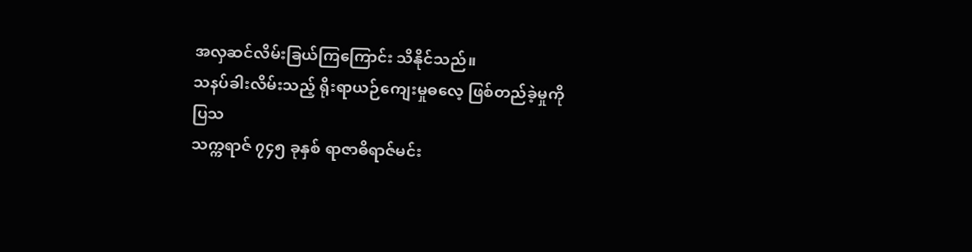အလှဆင်လိမ်းခြယ်ကြကြောင်း သိနိုင်သည်။
သနပ်ခါးလိမ်းသည့် ရိုးရာယဉ်ကျေးမှုဓလေ့ ဖြစ်တည်ခဲ့မှုကို ပြသ
သက္ကရာဇ် ၇၄၅ ခုနှစ် ရာဇာဓိရာဇ်မင်း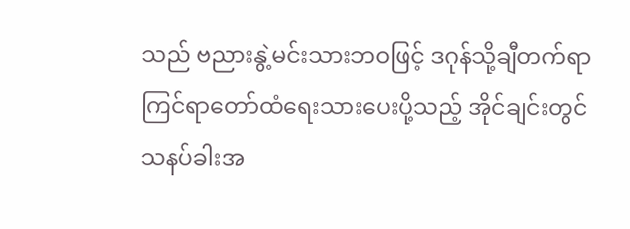သည် ဗညားနွဲ့မင်းသားဘဝဖြင့် ဒဂုန်သို့ချီတက်ရာ ကြင်ရာတော်ထံရေးသားပေးပို့သည့် အိုင်ချင်းတွင် သနပ်ခါးအ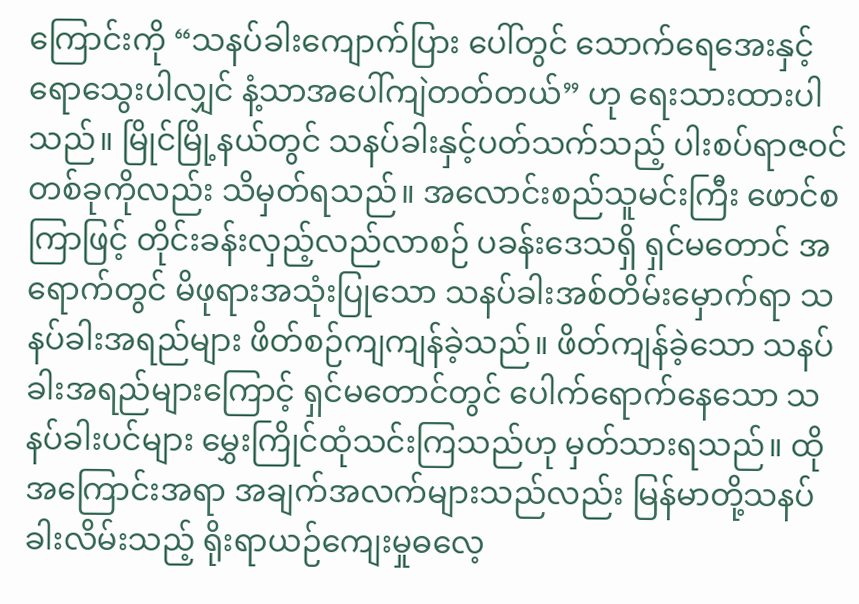ကြောင်းကို “သနပ်ခါးကျောက်ပြား ပေါ်တွင် သောက်ရေအေးနှင့် ရောသွေးပါလျှင် နံ့သာအပေါ်ကျဲတတ်တယ်” ဟု ရေးသားထားပါသည်။ မြိုင်မြို့နယ်တွင် သနပ်ခါးနှင့်ပတ်သက်သည့် ပါးစပ်ရာဇဝင်တစ်ခုကိုလည်း သိမှတ်ရသည်။ အလောင်းစည်သူမင်းကြီး ဖောင်စကြာဖြင့် တိုင်းခန်းလှည့်လည်လာစဉ် ပခန်းဒေသရှိ ရှင်မတောင် အရောက်တွင် မိဖုရားအသုံးပြုသော သနပ်ခါးအစ်တိမ်းမှောက်ရာ သနပ်ခါးအရည်များ ဖိတ်စဉ်ကျကျန်ခဲ့သည်။ ဖိတ်ကျန်ခဲ့သော သနပ်ခါးအရည်များကြောင့် ရှင်မတောင်တွင် ပေါက်ရောက်နေသော သနပ်ခါးပင်များ မွှေးကြိုင်ထုံသင်းကြသည်ဟု မှတ်သားရသည်။ ထိုအကြောင်းအရာ အချက်အလက်များသည်လည်း မြန်မာတို့သနပ်ခါးလိမ်းသည့် ရိုးရာယဉ်ကျေးမှုဓလေ့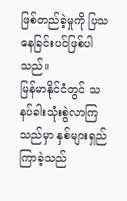ဖြစ်တည်ခဲ့မှုကို ပြသနေခြင်းပင်ဖြစ်ပါသည်။
မြန်မာနိုင်ငံတွင် သနပ်ခါးသုံးစွဲလာကြသည်မှာ နှစ်များရှည်ကြာခဲ့သည်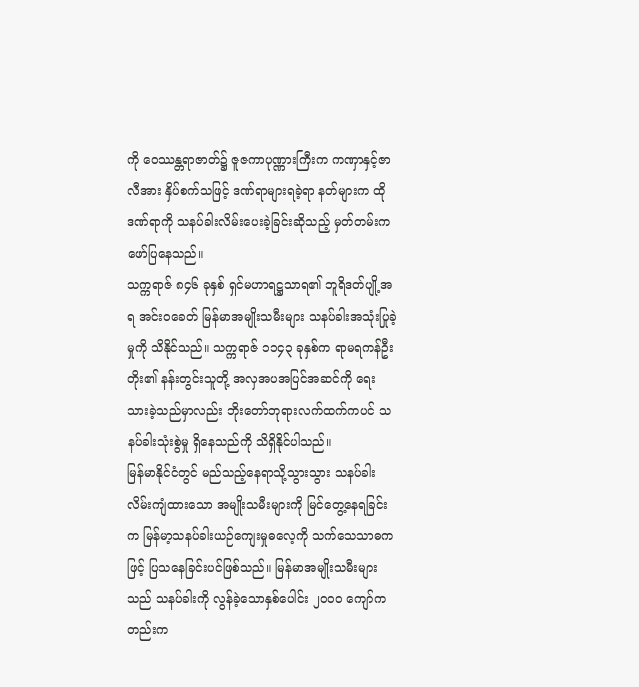ကို ဝေဿန္တရာဇာတ်၌ ဇူဇကာပုဏ္ဏားကြီးက ကဏှာနှင့်ဇာလီအား နှိပ်စက်သဖြင့် ဒဏ်ရာများရခဲ့ရာ နတ်များက ထိုဒဏ်ရာကို သနပ်ခါးလိမ်းပေးခဲ့ခြင်းဆိုသည့် မှတ်တမ်းကဖော်ပြနေသည်။
သက္ကရာဇ် ၈၄၆ ခုနှစ် ရှင်မဟာရဋ္ဌသာရ၏ ဘူရိဒတ်ပျို့အရ အင်းဝခေတ် မြန်မာအမျိုးသမီးများ သနပ်ခါးအသုံးပြုခဲ့မှုကို သိနိုင်သည်။ သက္ကရာဇ် ၁၁၄၃ ခုနှစ်က ရာမရကန်ဦးတိုး၏ နန်းတွင်းသူတို့ အလှအပအပြင်အဆင်ကို ရေးသားခဲ့သည်မှာလည်း ဘိုးတော်ဘုရားလက်ထက်ကပင် သနပ်ခါးသုံးစွဲမှု ရှိနေသည်ကို သိရှိနိုင်ပါသည်။
မြန်မာနိုင်ငံတွင် မည်သည့်နေရာသို့သွားသွား သနပ်ခါးလိမ်းကျံထားသော အမျိုးသမီးများကို မြင်တွေ့နေရခြင်းက မြန်မာ့သနပ်ခါးယဉ်ကျေးမှုဓလေ့ကို သက်သေသာဓကဖြင့် ပြသနေခြင်းပင်ဖြစ်သည်။ မြန်မာအမျိုးသမီးများသည် သနပ်ခါးကို လွန်ခဲ့သောနှစ်ပေါင်း ၂၀၀၀ ကျော်ကတည်းက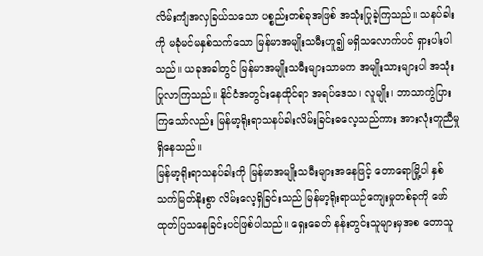လိမ်းကျံအလှခြယ်သသော ပစ္စည်းတစ်ခုအဖြစ် အသုံးပြုခဲ့ကြသည်။ သနပ်ခါးကို မခုံမင်မနှစ်သက်သော မြန်မာအမျိုးသမီးဟူ၍ မရှိသလောက်ပင် ရှားပါးပါသည်။ ယခုအခါတွင် မြန်မာအမျိုးသမီးများသာမက အမျိုးသားများပါ အသုံးပြုလာကြသည်။ နိုင်ငံအတွင်းနေထိုင်ရာ အရပ်ဒေသ၊ လူမျိုး၊ ဘာသာကွဲပြားကြသော်လည်း မြန်မာ့ရိုးရာသနပ်ခါးလိမ်းခြင်းဓလေ့သည်ကား အားလုံးတူညီမှုရှိနေသည်။
မြန်မာ့ရိုးရာသနပ်ခါးကို မြန်မာအမျိုးသမီးများအနေဖြင့် တောရောမြို့ပါ နှစ်သက်မြတ်နိုးစွာ လိမ်းလေ့ရှိခြင်းသည် မြန်မာ့ရိုးရာယဉ်ကျေးမှုတစ်ခုကို ဖော်ထုတ်ပြသနေခြင်းပင်ဖြစ်ပါသည်။ ရှေးခေတ် နန်းတွင်းသူများမှအစ တောသူ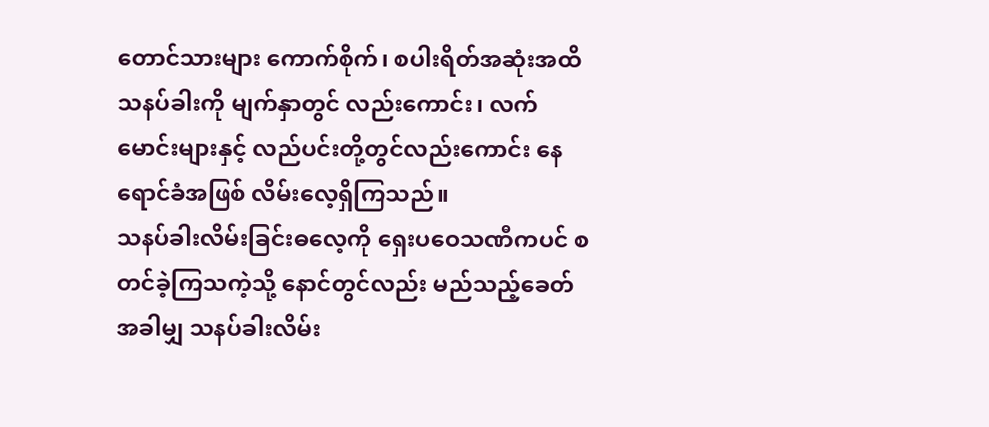တောင်သားများ ကောက်စိုက်၊ စပါးရိတ်အဆုံးအထိ သနပ်ခါးကို မျက်နှာတွင် လည်းကောင်း၊ လက်မောင်းများနှင့် လည်ပင်းတို့တွင်လည်းကောင်း နေရောင်ခံအဖြစ် လိမ်းလေ့ရှိကြသည်။
သနပ်ခါးလိမ်းခြင်းဓလေ့ကို ရှေးပဝေသဏီကပင် စတင်ခဲ့ကြသကဲ့သို့ နောင်တွင်လည်း မည်သည့်ခေတ်အခါမျှ သနပ်ခါးလိမ်း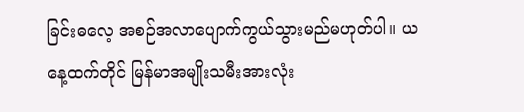ခြင်းဓလေ့ အစဉ်အလာပျောက်ကွယ်သွားမည်မဟုတ်ပါ။ ယနေ့ထက်တိုင် မြန်မာအမျိုးသမီးအားလုံး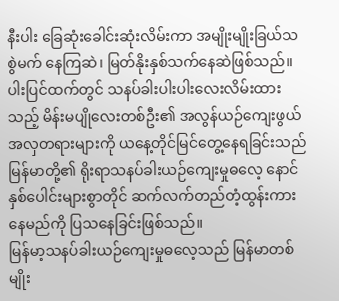နီးပါး ခြေဆုံးခေါင်းဆုံးလိမ်းကာ အမျိုးမျိုးခြယ်သစွဲမက် နေကြဆဲ၊ မြတ်နိုးနှစ်သက်နေဆဲဖြစ်သည်။ ပါးပြင်ထက်တွင် သနပ်ခါးပါးပါးလေးလိမ်းထားသည့် မိန်းမပျိုလေးတစ်ဦး၏ အလွန်ယဉ်ကျေးဖွယ် အလှတရားများကို ယနေ့တိုင်မြင်တွေ့နေရခြင်းသည် မြန်မာတို့၏ ရိုးရာသနပ်ခါးယဉ်ကျေးမှုဓလေ့ နောင်နှစ်ပေါင်းများစွာတိုင် ဆက်လက်တည်တံ့ထွန်းကားနေမည်ကို ပြသနေခြင်းဖြစ်သည်။
မြန်မာ့သနပ်ခါးယဉ်ကျေးမှုဓလေ့သည် မြန်မာတစ်မျိုး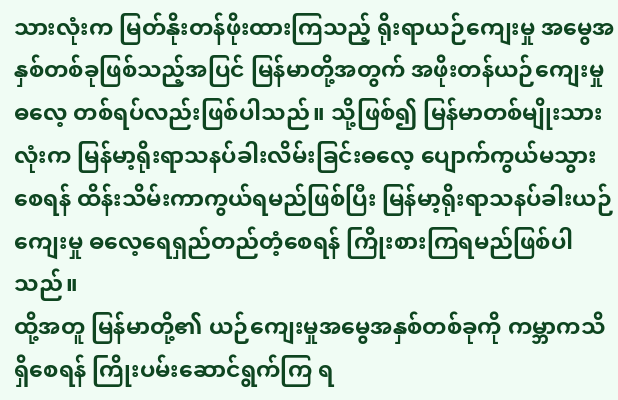သားလုံးက မြတ်နိုးတန်ဖိုးထားကြသည့် ရိုးရာယဉ်ကျေးမှု အမွေအနှစ်တစ်ခုဖြစ်သည့်အပြင် မြန်မာတို့အတွက် အဖိုးတန်ယဉ်ကျေးမှုဓလေ့ တစ်ရပ်လည်းဖြစ်ပါသည်။ သို့ဖြစ်၍ မြန်မာတစ်မျိုးသားလုံးက မြန်မာ့ရိုးရာသနပ်ခါးလိမ်းခြင်းဓလေ့ ပျောက်ကွယ်မသွားစေရန် ထိန်းသိမ်းကာကွယ်ရမည်ဖြစ်ပြီး မြန်မာ့ရိုးရာသနပ်ခါးယဉ်ကျေးမှု ဓလေ့ရေရှည်တည်တံ့စေရန် ကြိုးစားကြရမည်ဖြစ်ပါသည်။
ထို့အတူ မြန်မာတို့၏ ယဉ်ကျေးမှုအမွေအနှစ်တစ်ခုကို ကမ္ဘာကသိရှိစေရန် ကြိုးပမ်းဆောင်ရွက်ကြ ရ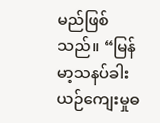မည်ဖြစ်သည်။ “မြန်မာ့သနပ်ခါးယဉ်ကျေးမှုဓ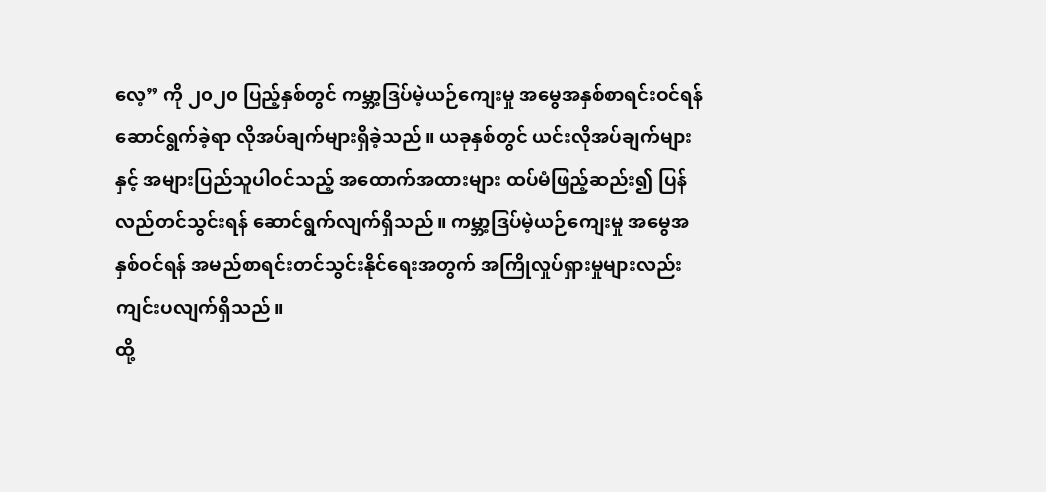လေ့” ကို ၂၀၂၀ ပြည့်နှစ်တွင် ကမ္ဘာ့ဒြပ်မဲ့ယဉ်ကျေးမှု အမွေအနှစ်စာရင်းဝင်ရန် ဆောင်ရွက်ခဲ့ရာ လိုအပ်ချက်များရှိခဲ့သည်။ ယခုနှစ်တွင် ယင်းလိုအပ်ချက်များနှင့် အများပြည်သူပါဝင်သည့် အထောက်အထားများ ထပ်မံဖြည့်ဆည်း၍ ပြန်လည်တင်သွင်းရန် ဆောင်ရွက်လျက်ရှိသည်။ ကမ္ဘာ့ဒြပ်မဲ့ယဉ်ကျေးမှု အမွေအနှစ်ဝင်ရန် အမည်စာရင်းတင်သွင်းနိုင်ရေးအတွက် အကြိုလှုပ်ရှားမှုများလည်း ကျင်းပလျက်ရှိသည်။
ထို့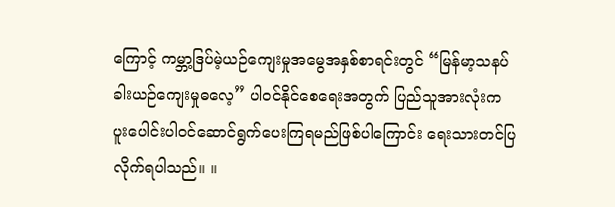ကြောင့် ကမ္ဘာ့ဒြပ်မဲ့ယဉ်ကျေးမှုအမွေအနှစ်စာရင်းတွင် “မြန်မာ့သနပ်ခါးယဉ်ကျေးမှုဓလေ့” ပါဝင်နိုင်စေရေးအတွက် ပြည်သူအားလုံးက ပူးပေါင်းပါဝင်ဆောင်ရွက်ပေးကြရမည်ဖြစ်ပါကြောင်း ရေးသားတင်ပြလိုက်ရပါသည်။ ။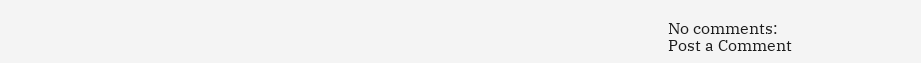No comments:
Post a Comment